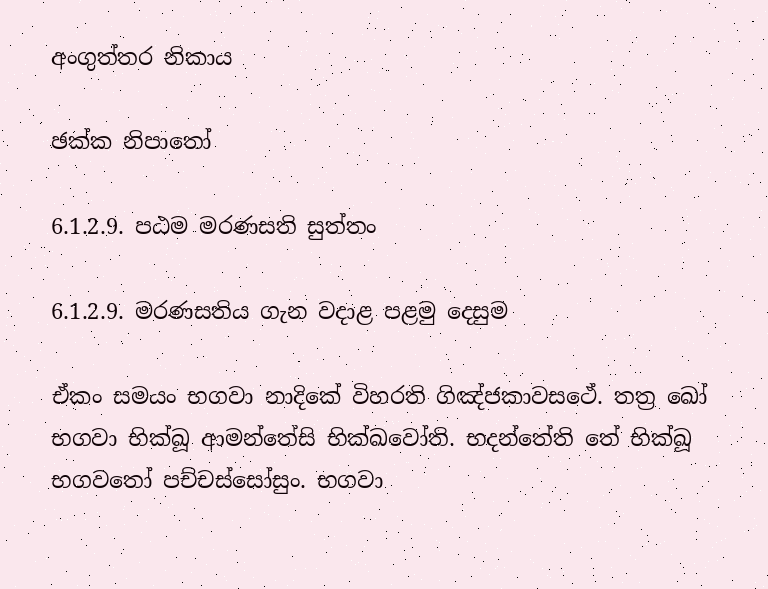අංගුත්තර නිකාය

ඡක්ක නිපාතෝ

6.1.2.9. පඨම මරණසති සුත්තං

6.1.2.9. මරණසතිය ගැන වදාළ පළමු දෙසුම

ඒකං සමයං භගවා නාදිකේ විහරති ගිඤ්ජකාවසථේ. තත්‍ර ඛෝ භගවා භික්ඛූ ආමන්තේසි භික්ඛවෝති. භදන්තේති තේ භික්ඛූ භගවතෝ පච්චස්සෝසුං. භගවා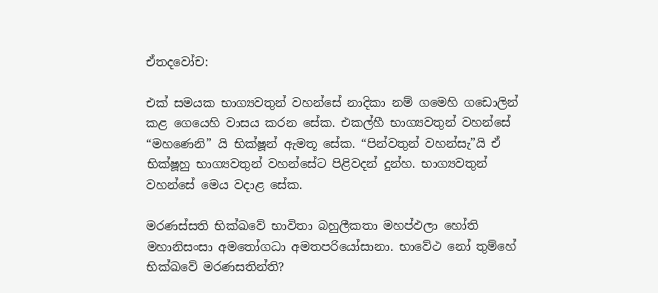ඒතදවෝච:

එක් සමයක භාග්‍යවතුන් වහන්සේ නාදිකා නම් ගමෙහි ගඩොලින් කළ ගෙයෙහි වාසය කරන සේක. එකල්හී භාග්‍යවතුන් වහන්සේ “මහණෙනි” යි භික්ෂූන් ඇමතූ සේක. “පින්වතුන් වහන්සැ”යි ඒ භික්ෂූහු භාග්‍යවතුන් වහන්සේට පිළිවදන් දුන්හ. භාග්‍යවතුන් වහන්සේ මෙය වදාළ සේක.

මරණස්සති භික්ඛවේ භාවිතා බහුලීකතා මහප්ඵලා හෝති මහානිසංසා අමතෝගධා අමතපරියෝසානා. භාවේථ නෝ තුම්හේ භික්ඛවේ මරණසතින්ති?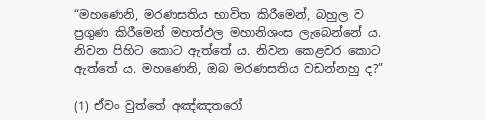“මහණෙනි, මරණසතිය භාවිත කිරීමෙන්, බහුල ව ප්‍රගුණ කිරීමෙන් මහත්ඵල මහානිශංස ලැබෙන්නේ ය. නිවන පිහිට කොට ඇත්තේ ය. නිවන කෙළවර කොට ඇත්තේ ය. මහණෙනි, ඔබ මරණසතිය වඩන්නහු ද?”

(1) ඒවං වුත්තේ අඤ්ඤතරෝ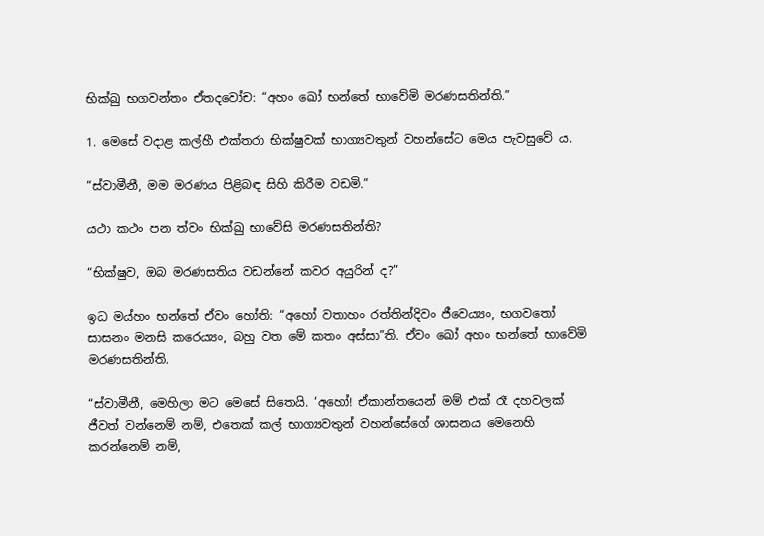භික්ඛු භගවන්තං ඒතදවෝච: “අහං ඛෝ භන්තේ භාවේමි මරණසතින්ති.”

1. මෙසේ වදාළ කල්හී එක්තරා භික්ෂුවක් භාග්‍යවතුන් වහන්සේට මෙය පැවසුවේ ය.

“ස්වාමීනී, මම මරණය පිළිබඳ සිහි කිරීම වඩමි.”

යථා කථං පන ත්වං භික්ඛු භාවේසි මරණසතින්ති?

“භික්ෂුව, ඔබ මරණසතිය වඩන්නේ කවර අයුරින් ද?”

ඉධ මය්හං භන්තේ ඒවං හෝති: “අහෝ වතාහං රත්තින්දිවං ජීවෙය්‍යං, භගවතෝ සාසනං මනසි කරෙය්‍යං, බහු වත මේ කතං අස්සා”ති. ඒවං ඛෝ අහං භන්තේ භාවේමි මරණසතින්ති.

“ස්වාමීනී, මෙහිලා මට මෙසේ සිතෙයි. ‘අහෝ! ඒකාන්තයෙන් මම් එක් රෑ දහවලක් ජීවත් වන්නෙම් නම්, එතෙක් කල් භාග්‍යවතුන් වහන්සේගේ ශාසනය මෙනෙහි කරන්නෙම් නම්,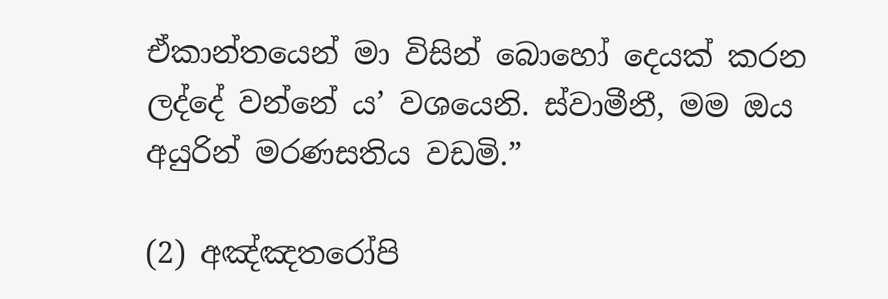ඒකාන්තයෙන් මා විසින් බොහෝ දෙයක් කරන ලද්දේ වන්නේ ය’ වශයෙනි. ස්වාමීනී, මම ඔය අයුරින් මරණසතිය වඩමි.”

(2) අඤ්ඤතරෝපි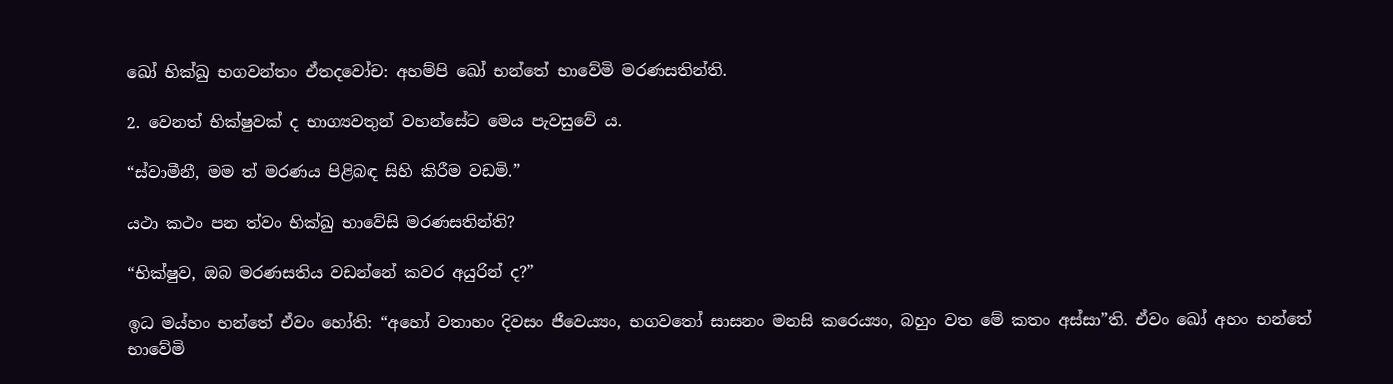ඛෝ භික්ඛු භගවන්තං ඒතදවෝච: අහම්පි ඛෝ භන්තේ භාවේමි මරණසතින්ති.

2. වෙනත් භික්ෂුවක් ද භාග්‍යවතුන් වහන්සේට මෙය පැවසුවේ ය.

“ස්වාමීනී, මම ත් මරණය පිළිබඳ සිහි කිරීම වඩමි.”

යථා කථං පන ත්වං භික්ඛු භාවේසි මරණසතින්ති?

“භික්ෂුව, ඔබ මරණසතිය වඩන්නේ කවර අයුරින් ද?”

ඉධ මය්හං භන්තේ ඒවං හෝති: “අහෝ වතාහං දිවසං ජීවෙය්‍යං, භගවතෝ සාසනං මනසි කරෙය්‍යං, බහුං වත මේ කතං අස්සා”ති. ඒවං ඛෝ අහං භන්තේ භාවේමි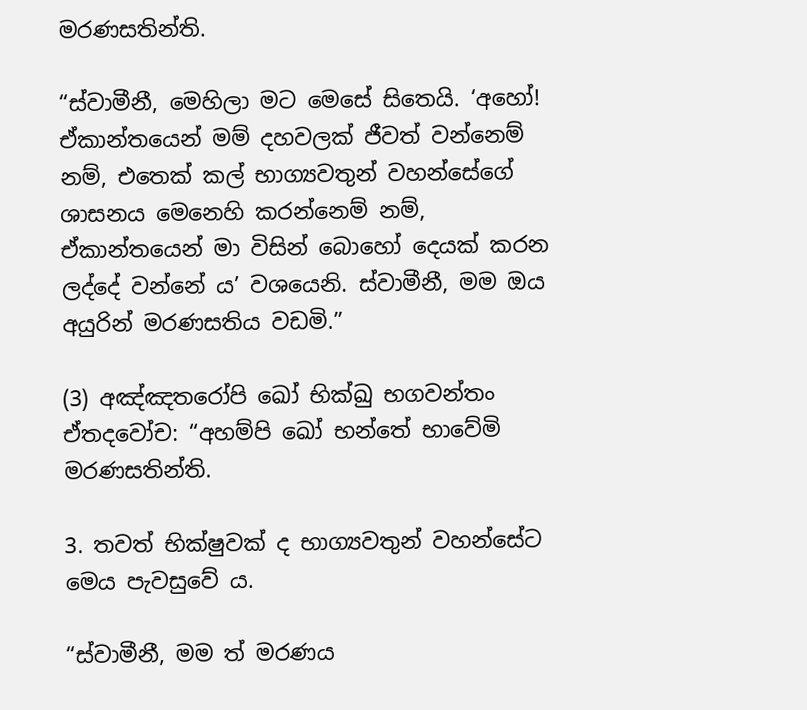මරණසතින්ති.

“ස්වාමීනී, මෙහිලා මට මෙසේ සිතෙයි. ‘අහෝ! ඒකාන්තයෙන් මම් දහවලක් ජීවත් වන්නෙම් නම්, එතෙක් කල් භාග්‍යවතුන් වහන්සේගේ ශාසනය මෙනෙහි කරන්නෙම් නම්, ඒකාන්තයෙන් මා විසින් බොහෝ දෙයක් කරන ලද්දේ වන්නේ ය’ වශයෙනි. ස්වාමීනී, මම ඔය අයුරින් මරණසතිය වඩමි.”

(3) අඤ්ඤතරෝපි ඛෝ භික්ඛු භගවන්තං ඒතදවෝච: “අහම්පි ඛෝ භන්තේ භාවේමි මරණසතින්ති.

3. තවත් භික්ෂුවක් ද භාග්‍යවතුන් වහන්සේට මෙය පැවසුවේ ය.

“ස්වාමීනී, මම ත් මරණය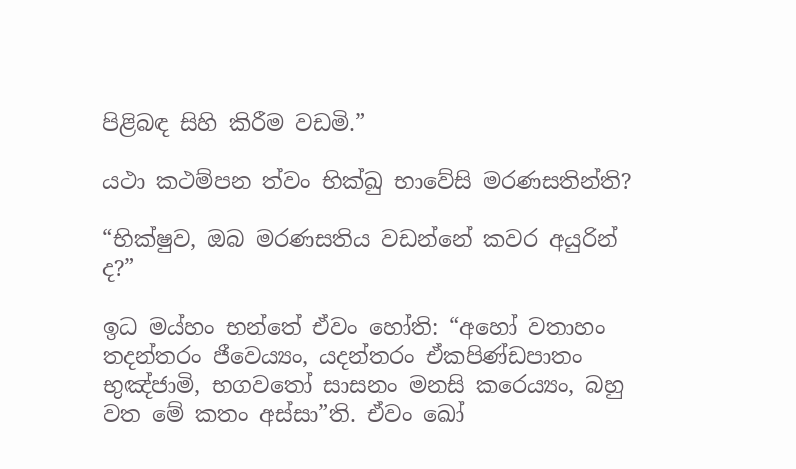පිළිබඳ සිහි කිරීම වඩමි.”

යථා කථම්පන ත්වං භික්ඛු භාවේසි මරණසතින්ති?

“භික්ෂුව, ඔබ මරණසතිය වඩන්නේ කවර අයුරින් ද?”

ඉධ මය්හං භන්තේ ඒවං හෝති: “අහෝ වතාහං තදන්තරං ජීවෙය්‍යං, යදන්තරං ඒකපිණ්ඩපාතං භුඤ්ජාමි, භගවතෝ සාසනං මනසි කරෙය්‍යං, බහු වත මේ කතං අස්සා”ති. ඒවං ඛෝ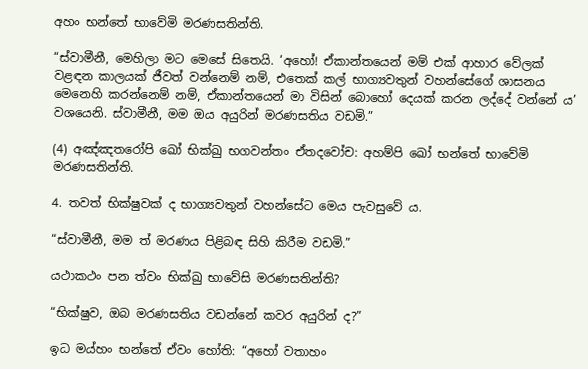අහං භන්තේ භාවේමි මරණසතින්ති.

“ස්වාමීනී, මෙහිලා මට මෙසේ සිතෙයි. ‘අහෝ! ඒකාන්තයෙන් මම් එක් ආහාර වේලක් වළඳන කාලයක් ජීවත් වන්නෙම් නම්, එතෙක් කල් භාග්‍යවතුන් වහන්සේගේ ශාසනය මෙනෙහි කරන්නෙම් නම්, ඒකාන්තයෙන් මා විසින් බොහෝ දෙයක් කරන ලද්දේ වන්නේ ය’ වශයෙනි. ස්වාමීනී, මම ඔය අයුරින් මරණසතිය වඩමි.”

(4) අඤ්ඤතරෝපි ඛෝ භික්ඛු භගවන්තං ඒතදවෝච: අහම්පි ඛෝ භන්තේ භාවේමි මරණසතින්ති.

4. තවත් භික්ෂුවක් ද භාග්‍යවතුන් වහන්සේට මෙය පැවසුවේ ය.

“ස්වාමීනී, මම ත් මරණය පිළිබඳ සිහි කිරීම වඩමි.”

යථාකථං පන ත්වං භික්ඛු භාවේසි මරණසතින්ති?

“භික්ෂුව, ඔබ මරණසතිය වඩන්නේ කවර අයුරින් ද?”

ඉධ මය්හං භන්තේ ඒවං හෝති: “අහෝ වතාහං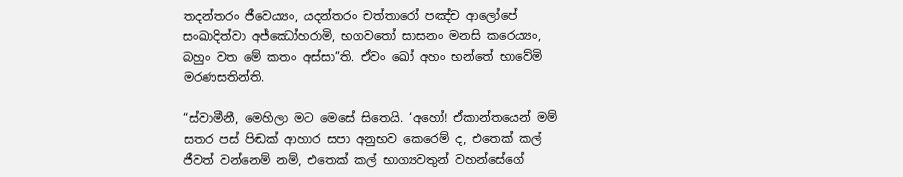තදන්තරං ජීවෙය්‍යං, යදන්තරං චත්තාරෝ පඤ්ච ආලෝපේ සංඛාදිත්වා අජ්ඣෝහරාමි, භගවතෝ සාසනං මනසි කරෙය්‍යං, බහුං වත මේ කතං අස්සා”ති. ඒවං ඛෝ අහං භන්තේ භාවේමි මරණසතින්ති.

“ස්වාමීනී, මෙහිලා මට මෙසේ සිතෙයි. ‘අහෝ! ඒකාන්තයෙන් මම් සතර පස් පිඬක් ආහාර සපා අනුභව කෙරෙම් ද, එතෙක් කල් ජීවත් වන්නෙම් නම්, එතෙක් කල් භාග්‍යවතුන් වහන්සේගේ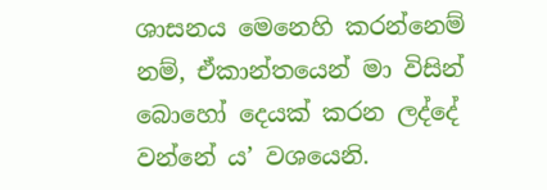ශාසනය මෙනෙහි කරන්නෙම් නම්, ඒකාන්තයෙන් මා විසින් බොහෝ දෙයක් කරන ලද්දේ වන්නේ ය’ වශයෙනි.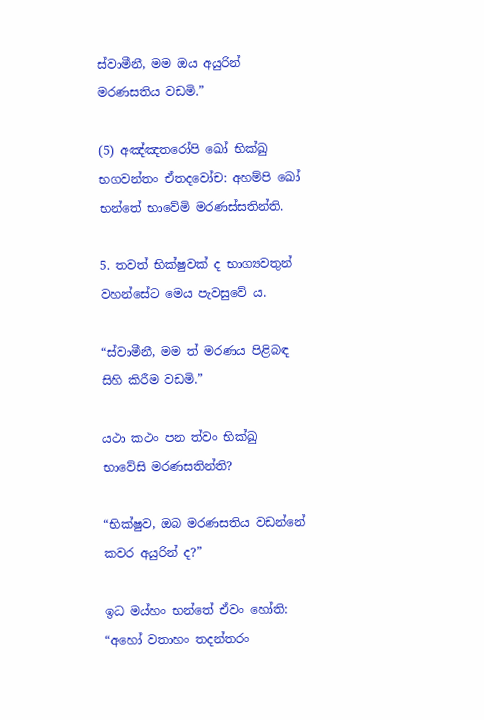ස්වාමීනී, මම ඔය අයුරින් මරණසතිය වඩමි.”

(5) අඤ්ඤතරෝපි ඛෝ භික්ඛු භගවන්තං ඒතදවෝච: අහම්පි ඛෝ භන්තේ භාවේමි මරණස්සතින්ති.

5. තවත් භික්ෂුවක් ද භාග්‍යවතුන් වහන්සේට මෙය පැවසුවේ ය.

“ස්වාමීනී, මම ත් මරණය පිළිබඳ සිහි කිරීම වඩමි.”

යථා කථං පන ත්වං භික්ඛු භාවේසි මරණසතින්ති?

“භික්ෂුව, ඔබ මරණසතිය වඩන්නේ කවර අයුරින් ද?”

ඉධ මය්හං භන්තේ ඒවං හෝති: “අහෝ වතාහං තදන්තරං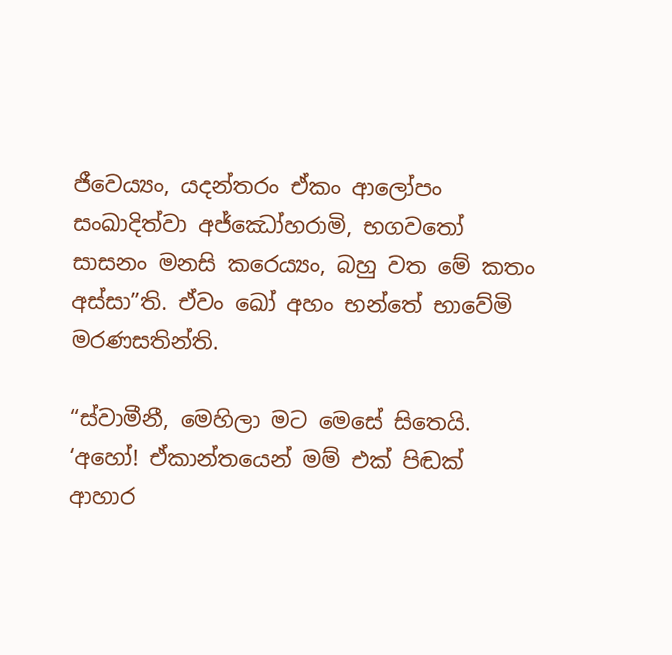ජීවෙය්‍යං, යදන්තරං ඒකං ආලෝපං සංඛාදිත්වා අජ්ඣෝහරාමි, භගවතෝ සාසනං මනසි කරෙය්‍යං, බහු වත මේ කතං අස්සා”ති. ඒවං ඛෝ අහං භන්තේ භාවේමි මරණසතින්ති.

“ස්වාමීනී, මෙහිලා මට මෙසේ සිතෙයි. ‘අහෝ! ඒකාන්තයෙන් මම් එක් පිඬක් ආහාර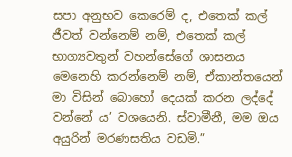සපා අනුභව කෙරෙම් ද, එතෙක් කල් ජීවත් වන්නෙම් නම්, එතෙක් කල් භාග්‍යවතුන් වහන්සේගේ ශාසනය මෙනෙහි කරන්නෙම් නම්, ඒකාන්තයෙන් මා විසින් බොහෝ දෙයක් කරන ලද්දේ වන්නේ ය’ වශයෙනි. ස්වාමීනී, මම ඔය අයුරින් මරණසතිය වඩමි.”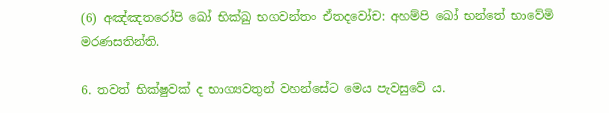(6) අඤ්ඤතරෝපි ඛෝ භික්ඛු භගවන්තං ඒතදවෝච: අහම්පි ඛෝ භන්තේ භාවේමි මරණසතින්ති.

6. තවත් භික්ෂුවක් ද භාග්‍යවතුන් වහන්සේට මෙය පැවසුවේ ය.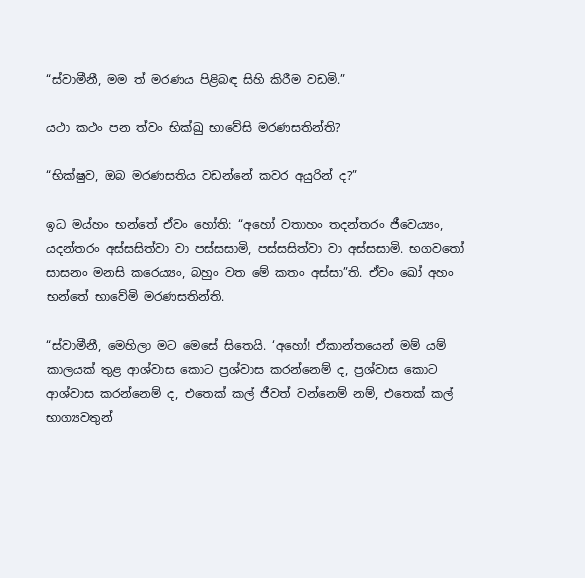“ස්වාමීනී, මම ත් මරණය පිළිබඳ සිහි කිරීම වඩමි.”

යථා කථං පන ත්වං භික්ඛු භාවේසි මරණසතින්ති?

“භික්ෂුව, ඔබ මරණසතිය වඩන්නේ කවර අයුරින් ද?”

ඉධ මය්හං භන්තේ ඒවං හෝති: “අහෝ වතාහං තදන්තරං ජීවෙය්‍යං, යදන්තරං අස්සසිත්වා වා පස්සසාමි, පස්සසිත්වා වා අස්සසාමි. භගවතෝ සාසනං මනසි කරෙය්‍යං, බහුං වත මේ කතං අස්සා”ති. ඒවං ඛෝ අහං භන්තේ භාවේමි මරණසතින්ති.

“ස්වාමීනී, මෙහිලා මට මෙසේ සිතෙයි. ‘අහෝ! ඒකාන්තයෙන් මම් යම් කාලයක් තුළ ආශ්වාස කොට ප්‍රශ්වාස කරන්නෙම් ද, ප්‍රශ්වාස කොට ආශ්වාස කරන්නෙම් ද, එතෙක් කල් ජීවත් වන්නෙම් නම්, එතෙක් කල් භාග්‍යවතුන්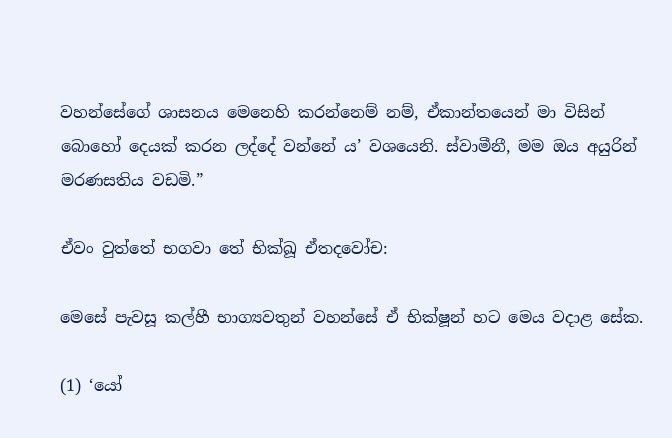වහන්සේගේ ශාසනය මෙනෙහි කරන්නෙම් නම්, ඒකාන්තයෙන් මා විසින් බොහෝ දෙයක් කරන ලද්දේ වන්නේ ය’ වශයෙනි. ස්වාමීනී, මම ඔය අයුරින් මරණසතිය වඩමි.”

ඒවං වුත්තේ භගවා තේ භික්ඛූ ඒතදවෝච:

මෙසේ පැවසූ කල්හී භාග්‍යවතුන් වහන්සේ ඒ භික්ෂූන් හට මෙය වදාළ සේක.

(1) ‘යෝ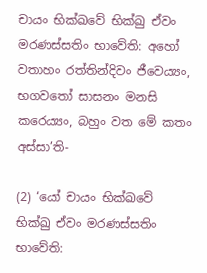චායං භික්ඛවේ භික්ඛු ඒවං මරණස්සතිං භාවේති: අහෝ වතාහං රත්තින්දිවං ජීවෙය්‍යං, භගවතෝ සාසනං මනසි කරෙය්‍යං, බහුං වත මේ කතං අස්සා’ති-

(2) ‘යෝ චායං භික්ඛවේ භික්ඛු ඒවං මරණස්සතිං භාවේති: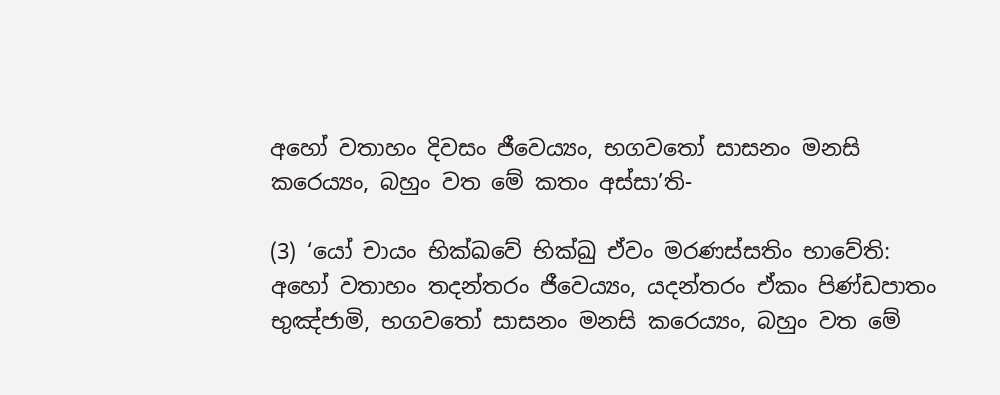අහෝ වතාහං දිවසං ජීවෙය්‍යං, භගවතෝ සාසනං මනසි කරෙය්‍යං, බහුං වත මේ කතං අස්සා’ති-

(3) ‘යෝ චායං භික්ඛවේ භික්ඛු ඒවං මරණස්සතිං භාවේති: අහෝ වතාහං තදන්තරං ජීවෙය්‍යං, යදන්තරං ඒකං පිණ්ඩපාතං භුඤ්ජාමි, භගවතෝ සාසනං මනසි කරෙය්‍යං, බහුං වත මේ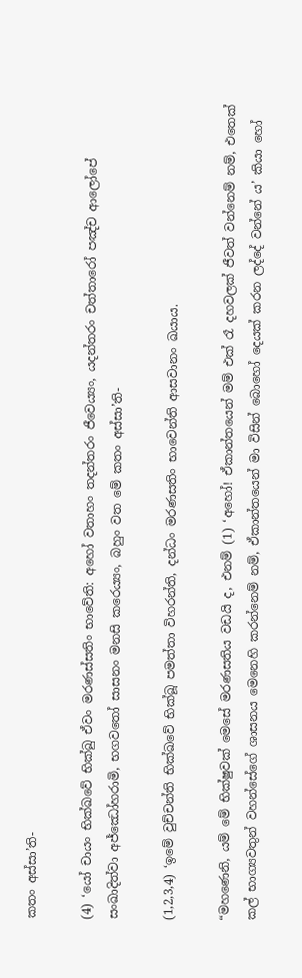කතං අස්සා’ති-

(4) ‘යෝ චායං භික්ඛවේ භික්ඛු ඒවං මරණස්සතිං භාවේති: අහෝ වතාහං තදන්තරං ජීවෙය්‍යං, යදන්තරං චත්තාරෝ පඤ්ච ආලෝපේ සංඛාදිත්වා අජ්ඣෝහරාමි, භගවතෝ සාසනං මනසි කරෙය්‍යං, බහුං වත මේ කතං අස්සා’ති-

(1,2,3,4) ‘ඉමේ වුච්චන්ති භික්ඛවේ භික්ඛූ පමත්තා විහරන්ති, දන්ධං මරණසතිං භාවෙන්ති ආසවානං ඛයාය.

“මහණෙනි, යම් මේ භික්ෂුවක් මෙසේ මරණසතිය වඩයි ද, එනම් (1) ‘අහෝ! ඒකාන්තයෙන් මම් එක් රෑ දහවලක් ජීවත් වන්නෙම් නම්, එතෙක් කල් භාග්‍යවතුන් වහන්සේගේ ශාසනය මෙනෙහි කරන්නෙම් නම්, ඒකාන්තයෙන් මා විසින් බොහෝ දෙයක් කරන ලද්දේ වන්නේ ය’ කියා හෝ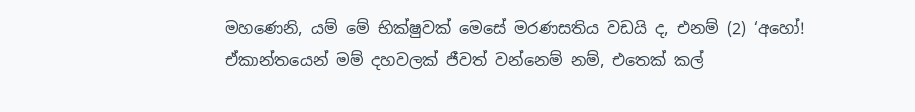මහණෙනි, යම් මේ භික්ෂුවක් මෙසේ මරණසතිය වඩයි ද, එනම් (2) ‘අහෝ! ඒකාන්තයෙන් මම් දහවලක් ජීවත් වන්නෙම් නම්, එතෙක් කල්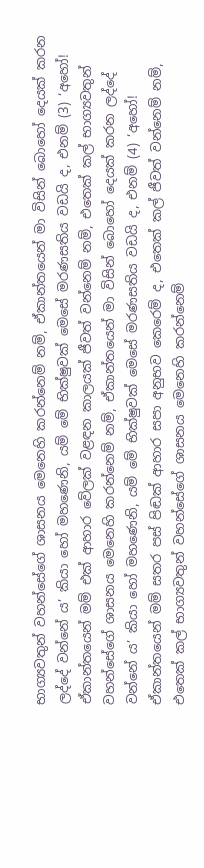භාග්‍යවතුන් වහන්සේගේ ශාසනය මෙනෙහි කරන්නෙම් නම්, ඒකාන්තයෙන් මා විසින් බොහෝ දෙයක් කරන ලද්දේ වන්නේ ය’ කියා හෝ මහණෙනි, යම් මේ භික්ෂුවක් මෙසේ මරණසතිය වඩයි ද, එනම් (3) ‘අහෝ! ඒකාන්තයෙන් මම් එක් ආහාර වේලක් වළඳන කාලයක් ජීවත් වන්නෙම් නම්, එතෙක් කල් භාග්‍යවතුන් වහන්සේගේ ශාසනය මෙනෙහි කරන්නෙම් නම්, ඒකාන්තයෙන් මා විසින් බොහෝ දෙයක් කරන ලද්දේ වන්නේ ය’ කියා හෝ මහණෙනි, යම් මේ භික්ෂුවක් මෙසේ මරණසතිය වඩයි ද, එනම් (4) ‘අහෝ! ඒකාන්තයෙන් මම් සතර පස් පිඬක් ආහාර සපා අනුභව කෙරෙම් ද, එතෙක් කල් ජීවත් වන්නෙම් නම්, එතෙක් කල් භාග්‍යවතුන් වහන්සේගේ ශාසනය මෙනෙහි කරන්නෙම්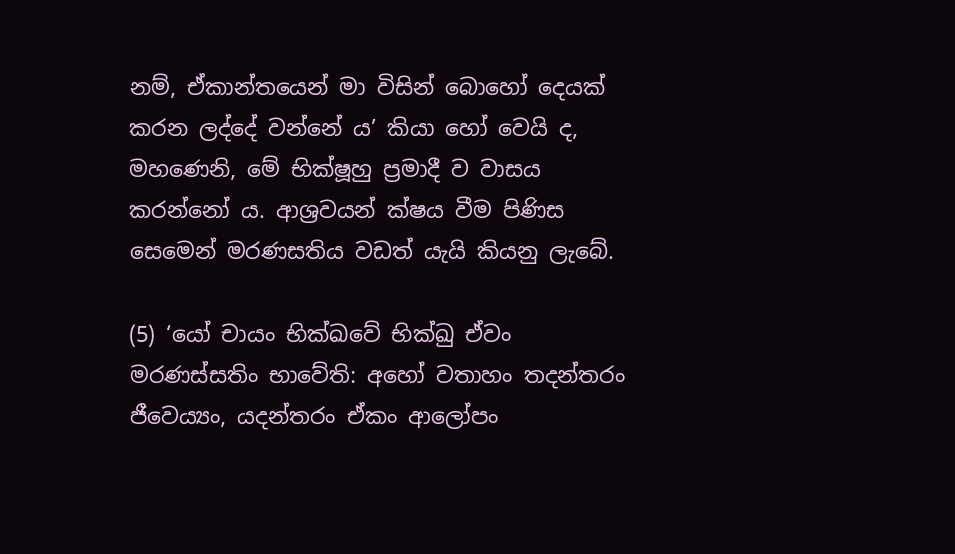නම්, ඒකාන්තයෙන් මා විසින් බොහෝ දෙයක් කරන ලද්දේ වන්නේ ය’ කියා හෝ වෙයි ද, මහණෙනි, මේ භික්ෂූහු ප්‍රමාදී ව වාසය කරන්නෝ ය. ආශ්‍රවයන් ක්ෂය වීම පිණිස සෙමෙන් මරණසතිය වඩත් යැයි කියනු ලැබේ.

(5) ‘යෝ චායං භික්ඛවේ භික්ඛු ඒවං මරණස්සතිං භාවේති: අහෝ වතාහං තදන්තරං ජීවෙය්‍යං, යදන්තරං ඒකං ආලෝපං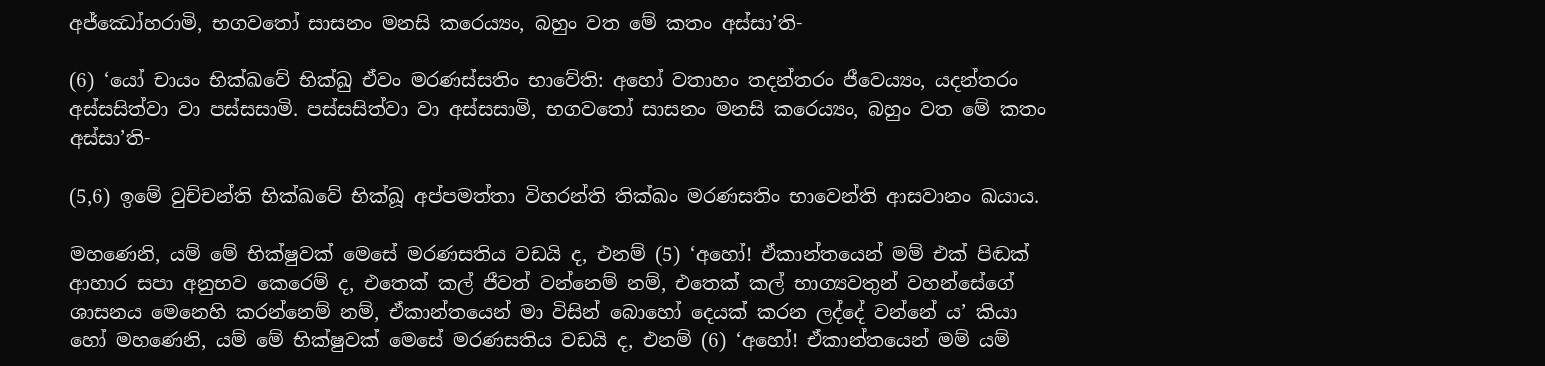අජ්ඣෝහරාමි, භගවතෝ සාසනං මනසි කරෙය්‍යං, බහුං වත මේ කතං අස්සා’ති-

(6) ‘යෝ චායං භික්ඛවේ භික්ඛු ඒවං මරණස්සතිං භාවේති: අහෝ වතාහං තදන්තරං ජීවෙය්‍යං, යදන්තරං අස්සසිත්වා වා පස්සසාමි. පස්සසිත්වා වා අස්සසාමි, භගවතෝ සාසනං මනසි කරෙය්‍යං, බහුං වත මේ කතං අස්සා’ති-

(5,6) ඉමේ වුච්චන්ති භික්ඛවේ භික්ඛූ අප්පමත්තා විහරන්ති තික්ඛං මරණසතිං භාවෙන්ති ආසවානං ඛයාය.

මහණෙනි, යම් මේ භික්ෂුවක් මෙසේ මරණසතිය වඩයි ද, එනම් (5) ‘අහෝ! ඒකාන්තයෙන් මම් එක් පිඬක් ආහාර සපා අනුභව කෙරෙම් ද, එතෙක් කල් ජීවත් වන්නෙම් නම්, එතෙක් කල් භාග්‍යවතුන් වහන්සේගේ ශාසනය මෙනෙහි කරන්නෙම් නම්, ඒකාන්තයෙන් මා විසින් බොහෝ දෙයක් කරන ලද්දේ වන්නේ ය’ කියා හෝ මහණෙනි, යම් මේ භික්ෂුවක් මෙසේ මරණසතිය වඩයි ද, එනම් (6) ‘අහෝ! ඒකාන්තයෙන් මම් යම්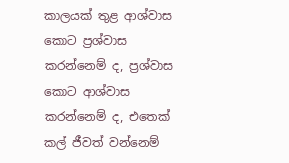කාලයක් තුළ ආශ්වාස කොට ප්‍රශ්වාස කරන්නෙම් ද, ප්‍රශ්වාස කොට ආශ්වාස කරන්නෙම් ද, එතෙක් කල් ජීවත් වන්නෙම්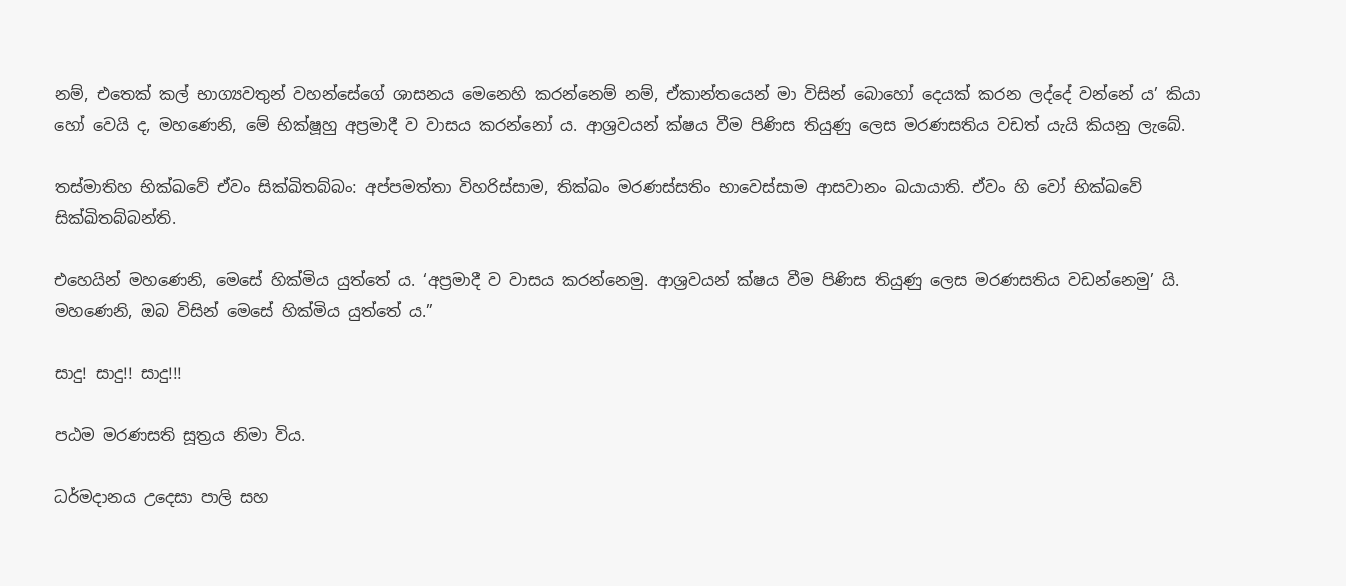නම්, එතෙක් කල් භාග්‍යවතුන් වහන්සේගේ ශාසනය මෙනෙහි කරන්නෙම් නම්, ඒකාන්තයෙන් මා විසින් බොහෝ දෙයක් කරන ලද්දේ වන්නේ ය’ කියා හෝ වෙයි ද, මහණෙනි, මේ භික්ෂූහු අප්‍රමාදී ව වාසය කරන්නෝ ය. ආශ්‍රවයන් ක්ෂය වීම පිණිස තියුණු ලෙස මරණසතිය වඩත් යැයි කියනු ලැබේ.

තස්මාතිහ භික්ඛවේ ඒවං සික්ඛිතබ්බං: අප්පමත්තා විහරිස්සාම, තික්ඛං මරණස්සතිං භාවෙස්සාම ආසවානං ඛයායාති. ඒවං හි වෝ භික්ඛවේ සික්ඛිතබ්බන්ති.

එහෙයින් මහණෙනි, මෙසේ හික්මිය යුත්තේ ය. ‘අප්‍රමාදී ව වාසය කරන්නෙමු. ආශ්‍රවයන් ක්ෂය වීම පිණිස තියුණු ලෙස මරණසතිය වඩන්නෙමු’ යි. මහණෙනි, ඔබ විසින් මෙසේ හික්මිය යුත්තේ ය.”

සාදු! සාදු!! සාදු!!!

පඨම මරණසති සූත්‍රය නිමා විය.

ධර්මදානය උදෙසා පාලි සහ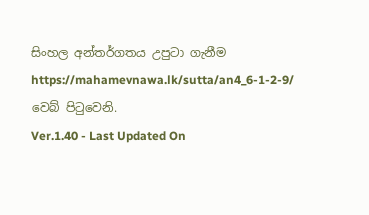සිංහල අන්තර්ගතය උපුටා ගැනීම https://mahamevnawa.lk/sutta/an4_6-1-2-9/ වෙබ් පිටුවෙනි.
Ver.1.40 - Last Updated On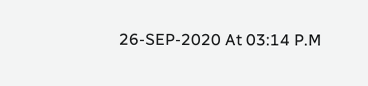26-SEP-2020 At 03:14 P.M